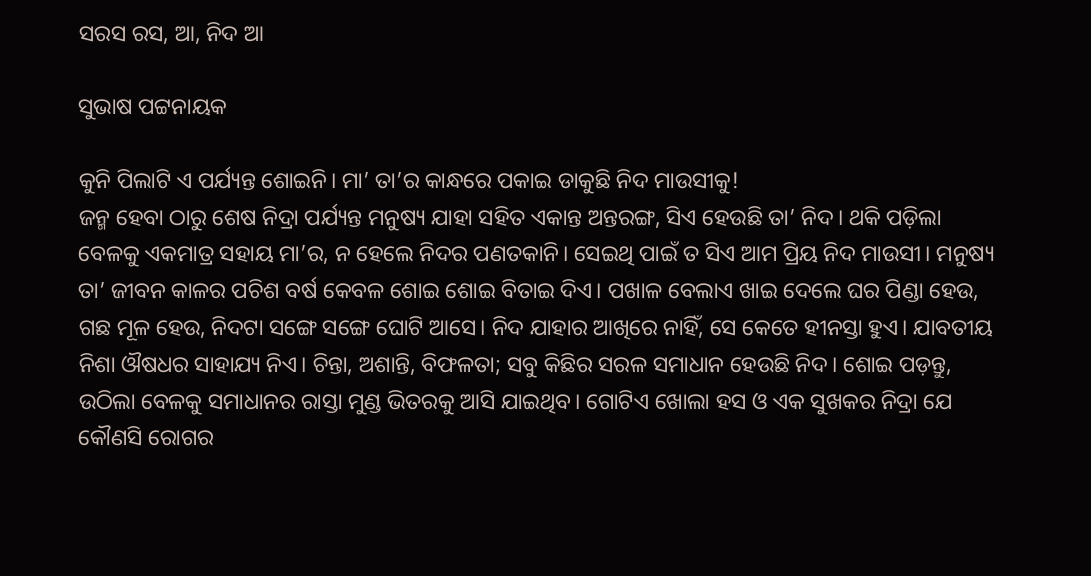ସରସ ରସ, ଆ, ନିଦ ଆ

ସୁଭାଷ ପଟ୍ଟନାୟକ

କୁନି ପିଲାଟି ଏ ପର୍ଯ୍ୟନ୍ତ ଶୋଇନି। ମା’ ତା’ର କାନ୍ଧରେ ପକାଇ ଡାକୁଛି ନିଦ ମାଉସୀକୁ!
ଜନ୍ମ ହେବା ଠାରୁ ଶେଷ ନିଦ୍ରା ପର୍ଯ୍ୟନ୍ତ ମନୁଷ୍ୟ ଯାହା ସହିତ ଏକାନ୍ତ ଅନ୍ତରଙ୍ଗ, ସିଏ ହେଉଛି ତା’ ନିଦ। ଥକି ପଡ଼ିଲା ବେଳକୁ ଏକମାତ୍ର ସହାୟ ମା’ର, ନ ହେଲେ ନିଦର ପଣତକାନି। ସେଇଥି ପାଇଁ ତ ସିଏ ଆମ ପ୍ରିୟ ନିଦ ମାଉସୀ। ମନୁଷ୍ୟ ତା’ ଜୀବନ କାଳର ପଚିଶ ବର୍ଷ କେବଳ ଶୋଇ ଶୋଇ ବିତାଇ ଦିଏ। ପଖାଳ ବେଲାଏ ଖାଇ ଦେଲେ ଘର ପିଣ୍ଡା ହେଉ, ଗଛ ମୂଳ ହେଉ, ନିଦଟା ସଙ୍ଗେ ସଙ୍ଗେ ଘୋଟି ଆସେ। ନିଦ ଯାହାର ଆଖିରେ ନାହିଁ, ସେ କେତେ ହୀନସ୍ତା ହୁଏ। ଯାବତୀୟ ନିଶା ଔଷଧର ସାହାଯ୍ୟ ନିଏ। ଚିନ୍ତା, ଅଶାନ୍ତି, ବିଫଳତା; ସବୁ କିଛିର ସରଳ ସମାଧାନ ହେଉଛି ନିଦ। ଶୋଇ ପଡ଼ନ୍ତୁ, ଉଠିଲା ବେଳକୁ ସମାଧାନର ରାସ୍ତା ମୁଣ୍ଡ ଭିତରକୁ ଆସି ଯାଇଥିବ। ଗୋଟିଏ ଖୋଲା ହସ ଓ ଏକ ସୁଖକର ନିଦ୍ରା ଯେ କୌଣସି ରୋଗର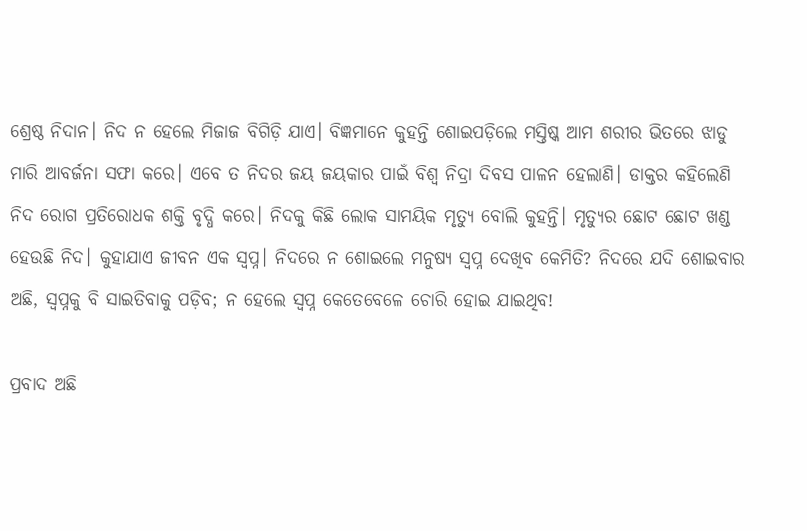ଶ୍ରେଷ୍ଠ ନିଦାନ। ନିଦ ନ ହେଲେ ମିଜାଜ ବିଗିଡ଼ି ଯାଏ। ବିଜ୍ଞମାନେ କୁହନ୍ତି ଶୋଇପଡ଼ିଲେ ମସ୍ତିଷ୍କ ଆମ ଶରୀର ଭିତରେ ଝାଡୁ ମାରି ଆବର୍ଜନା ସଫା କରେ। ଏବେ ତ ନିଦର ଜୟ ଜୟକାର ପାଇଁ ବିଶ୍ବ ନିଦ୍ରା ଦିବସ ପାଳନ ହେଲାଣି। ଡାକ୍ତର କହିଲେଣି ନିଦ ରୋଗ ପ୍ରତିରୋଧକ ଶକ୍ତି ବୃଦ୍ଧି କରେ। ନିଦକୁ କିଛି ଲୋକ ସାମୟିକ ମୃତ୍ୟୁ ବୋଲି କୁହନ୍ତି। ମୃତ୍ୟୁର ଛୋଟ ଛୋଟ ଖଣ୍ଡ ହେଉଛି ନିଦ। କୁହାଯାଏ ଜୀବନ ଏକ ସ୍ବପ୍ନ। ନିଦରେ ନ ଶୋଇଲେ ମନୁଷ୍ୟ ସ୍ବପ୍ନ ଦେଖିବ କେମିତି? ନିଦରେ ଯଦି ଶୋଇବାର ଅଛି, ସ୍ବପ୍ନକୁ ବି ସାଇତିବାକୁ ପଡ଼ିବ; ନ ହେଲେ ସ୍ବପ୍ନ କେତେବେଳେ ଚୋରି ହୋଇ ଯାଇଥିବ!

ପ୍ରବାଦ ଅଛି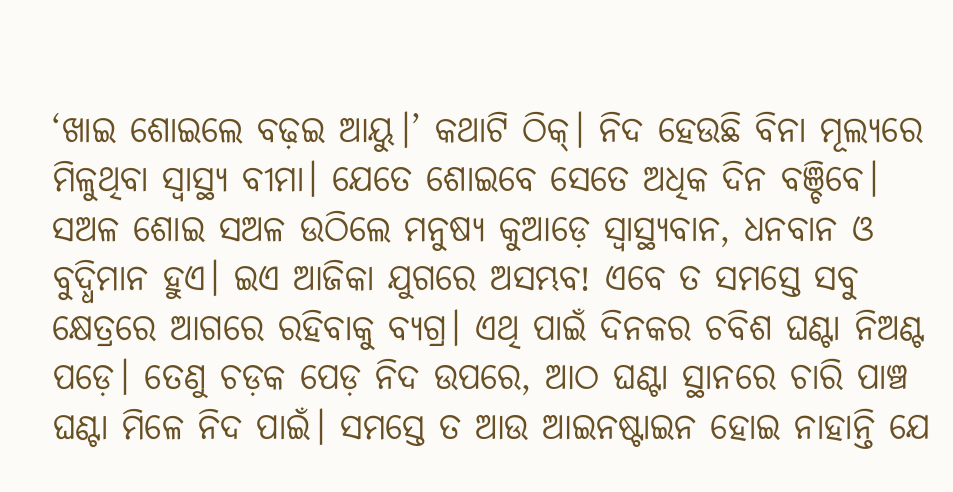‘ଖାଇ ଶୋଇଲେ ବଢ଼ଇ ଆୟୁ।’ କଥାଟି ଠିକ୍। ନିଦ ହେଉଛି ବିନା ମୂଲ୍ୟରେ ମିଳୁଥିବା ସ୍ବାସ୍ଥ୍ୟ ବୀମା। ଯେତେ ଶୋଇବେ ସେତେ ଅଧିକ ଦିନ ବଞ୍ଚିବେ। ସଅଳ ଶୋଇ ସଅଳ ଉଠିଲେ ମନୁଷ୍ୟ କୁଆଡ଼େ ସ୍ବାସ୍ଥ୍ୟବାନ, ଧନବାନ ଓ ବୁଦ୍ଧିମାନ ହୁଏ। ଇଏ ଆଜିକା ଯୁଗରେ ଅସମ୍ଭବ! ଏବେ ତ ସମସ୍ତେ ସବୁ କ୍ଷେତ୍ରରେ ଆଗରେ ରହିବାକୁ ବ୍ୟଗ୍ର। ଏଥି ପାଇଁ ଦିନକର ଚବିଶ ଘଣ୍ଟା ନିଅଣ୍ଟ ପଡ଼େ। ତେଣୁ ଚଡ଼କ ପ‌େଡ଼ ନିଦ ଉପରେ, ଆଠ ଘଣ୍ଟା ସ୍ଥାନରେ ଚାରି ପାଞ୍ଚ ଘଣ୍ଟା ମିଳେ ନିଦ ପାଇଁ। ସମସ୍ତେ ତ ଆଉ ଆଇନଷ୍ଟାଇନ ହୋଇ ନାହାନ୍ତି ଯେ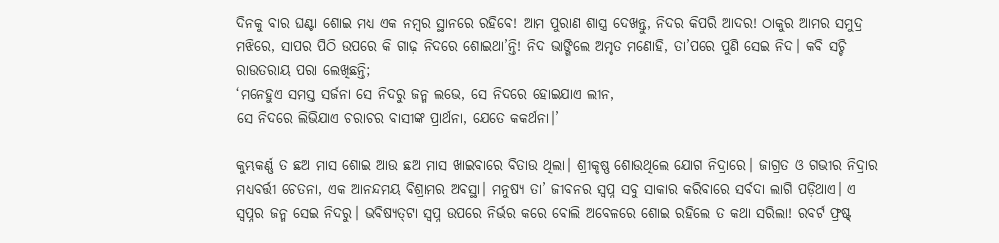ଦିନକୁ ବାର ଘଣ୍ଟା ଶୋଇ ମଧ୍ୟ ଏକ ନମ୍ବର ସ୍ଥାନରେ ରହିବେ! ଆମ ପୁରାଣ ଶାସ୍ତ୍ର ଦେଖନ୍ତୁ, ନିଦର କିପରି ଆଦର! ଠାକୁର ଆମର ସମୁଦ୍ର ମଝିରେ, ସାପର ପିଠି ଉପରେ କି ଗାଢ଼ ନିଦରେ ଶୋଇଥା’ନ୍ତି! ନିଦ ଭାଙ୍ଗିଲେ ଅମୃତ ମଣୋହି, ତା’ପରେ ପୁଣି ସେଇ ନିଦ। କବି ସଚ୍ଚି ରାଉତରାୟ ପରା ଲେଖିଛନ୍ତି;
‘ମନେହୁଏ ସମସ୍ତ ସର୍ଜନା ସେ ନିଦରୁ ଜନ୍ମ ଲଭେ, ସେ ନିଦରେ ହୋଇଯାଏ ଲୀନ,
ସେ ନିଦରେ ଲିଭିଯାଏ ଚରାଚର ବାସୀଙ୍କ ପ୍ରାର୍ଥନା, ଯେତେ କକର୍ଥନା।’

କୁମ୍ଭକର୍ଣ୍ଣ ତ ଛଅ ମାସ ଶୋଇ ଆଉ ଛଅ ମାସ ଖାଇବାରେ ବିତାଉ ଥିଲା। ଶ୍ରୀକୃଷ୍ଣ ଶୋଉଥିଲେ ଯୋଗ ନିଦ୍ରାରେ। ଜାଗ୍ରତ ଓ ଗଭୀର ନିଦ୍ରାର ମଧ୍ୟବର୍ତ୍ତୀ ଚେତନା, ଏକ ଆନନ୍ଦମୟ ବିଶ୍ରାମର ଅବସ୍ଥା। ମନୁଷ୍ୟ ତା’ ଜୀବନର ସ୍ବପ୍ନ ସବୁ ସାକାର କରିବାରେ ସର୍ବଦା ଲାଗି ପଡ଼ିଥାଏ। ଏ ସ୍ବପ୍ନର ଜନ୍ମ ସେଇ ନିଦରୁ। ଭବିଷ୍ୟତ୍‌ଟା ସ୍ବପ୍ନ ଉପରେ ନିର୍ଭର କରେ ବୋଲି ଅବେଳରେ ଶୋଇ ରହିଲେ ତ କଥା ସରିଲା! ରବର୍ଟ ଫ୍ରଷ୍ଟ୍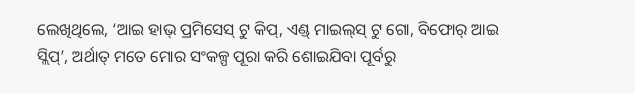ଲେଖିଥିଲେ, ‘ଆଇ ହାଭ୍ ପ୍ରମିସେସ୍ ଟୁ କିପ୍, ଏଣ୍ଡ୍ ମାଇଲ୍‌ସ୍ ଟୁ ଗୋ, ବିଫୋର୍‌ ଆଇ ସ୍ଲିପ୍’, ଅର୍ଥାତ୍‌ ମତେ ମୋର ସଂକଳ୍ପ ପୂରା କରି ଶୋଇଯିବା ପୂର୍ବରୁ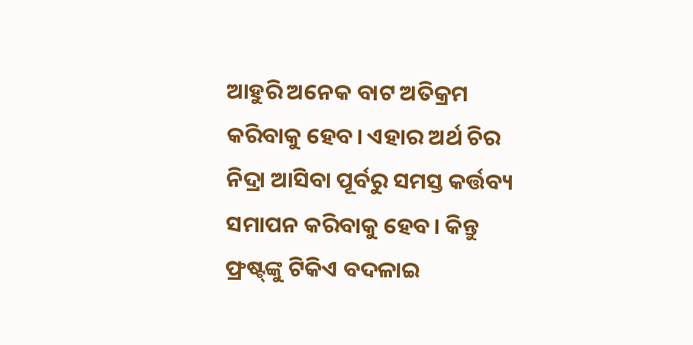ଆହୁରି ଅନେକ ବାଟ ଅତିକ୍ରମ କରିବାକୁ ହେବ। ଏହାର ଅର୍ଥ ଚିର ନିଦ୍ରା ଆସିବା ପୂର୍ବରୁ ସମସ୍ତ କର୍ତ୍ତବ୍ୟ ସମାପନ କରିବାକୁ ହେବ। କିନ୍ତୁ ଫ୍ରଷ୍ଟ୍‌ଙ୍କୁ ଟିକିଏ ବଦଳାଇ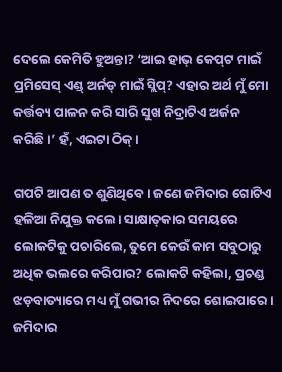ଦେଲେ କେମିତି ହୁଅନ୍ତା? ‘ଆଇ ହାଭ୍ କେପ୍‌ଟ ମାଇଁ ପ୍ରମିସେସ୍ ଏଣ୍ଡ୍‌ ଅର୍ନଡ୍‌ ମାଇଁ ସ୍ଲିପ୍? ଏହାର ଅର୍ଥ ମୁଁ ମୋ କର୍ତ୍ତବ୍ୟ ପାଳନ କରି ସାରି ସୁଖ ନିଦ୍ରାଟିଏ ଅର୍ଜନ କରିଛି।’ ହଁ, ଏଇଟା ଠିକ୍।

ଗପଟି ଆପଣ ତ ଶୁଣିଥିବେ। ଜଣେ ଜମିଦାର ଗୋଟିଏ ହଳିଆ ନିଯୁକ୍ତ କଲେ। ସାକ୍ଷାତ୍‌କାର ସମୟରେ ଲୋକଟିକୁ ପଚାରିଲେ, ତୁମେ କେଉଁ କାମ ସବୁଠାରୁ ଅଧିକ ଭଲରେ କରିପାର? ଲୋକଟି କହିଲା, ପ୍ରଚଣ୍ଡ ଝଡ଼ବାତ୍ୟାରେ ମଧ୍ୟ ମୁଁ ଗଭୀର ନିଦରେ ଶୋଇପାରେ। ଜମିଦାର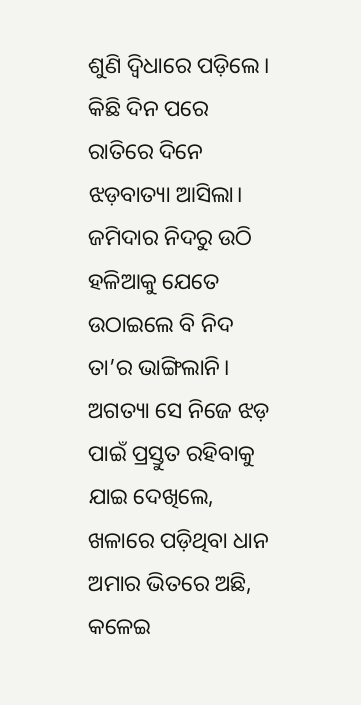ଶୁଣି ଦ୍ବିଧାରେ ପଡ଼ିଲେ। କିଛି ଦିନ ପରେ ରାତିରେ ଦିନେ ଝଡ଼ବାତ୍ୟା ଆସିଲା। ଜମିଦାର ନିଦରୁ ଉଠି ହଳିଆକୁ ଯେତେ ଉଠାଇଲେ ବି ନିଦ ତା’ର ଭାଙ୍ଗିଲାନି। ଅଗତ୍ୟା ସେ ନିଜେ ଝଡ଼ ପାଇଁ ପ୍ରସ୍ତୁତ ରହିବାକୁ ଯାଇ ଦେଖିଲେ, ଖଳାରେ ପଡ଼ିଥିବା ଧାନ ଅମାର ଭିତରେ ଅଛି, କଳେଇ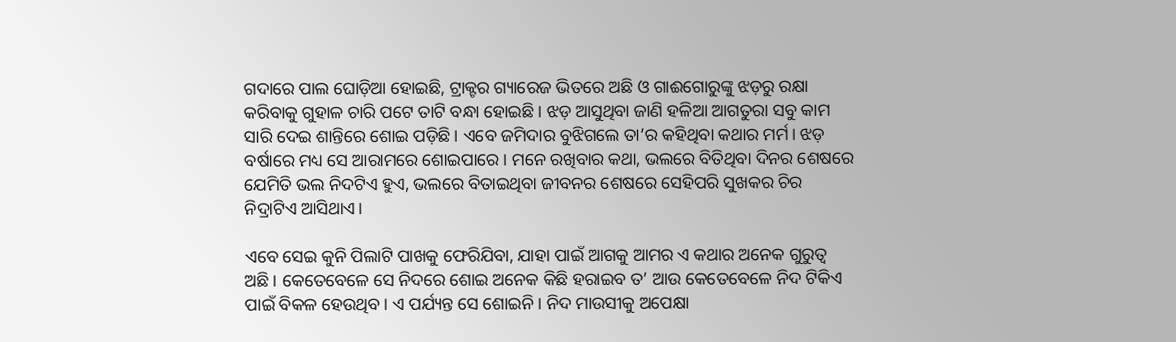ଗଦାରେ ପାଲ ଘୋଡ଼ିଆ ହୋଇଛି, ଟ୍ରାକ୍ଟର ଗ୍ୟାରେଜ ଭିତରେ ଅଛି ଓ ଗାଈଗୋରୁଙ୍କୁ ଝଡ଼ରୁ ରକ୍ଷା କରିବାକୁ ଗୁହାଳ ଚାରି ପଟେ ତାଟି ବନ୍ଧା ହୋଇଛି। ଝଡ଼ ଆସୁଥିବା ଜାଣି ହଳିଆ ଆଗତୁରା ସବୁ କାମ ସାରି ଦେଇ ଶାନ୍ତିରେ ଶୋଇ ପଡ଼ିଛି। ଏବେ ଜମିଦାର ବୁଝିଗଲେ ତା’ର କହିଥିବା କଥାର ମର୍ମ। ଝଡ଼ ବର୍ଷାରେ ମଧ୍ୟ ସେ ଆରାମରେ ଶୋଇପାରେ। ମନେ ରଖିବାର କଥା, ଭଲରେ ବିତିଥିବା ଦିନର ଶେଷରେ ଯେମିତି ଭଲ ନିଦଟିଏ ହୁଏ, ଭଲରେ ବିତାଇଥିବା ଜୀବନର ଶେଷରେ ସେହିପରି ସୁଖକର ଚିର ନିଦ୍ରାଟିଏ ଆସିଥାଏ।

ଏବେ ସେଇ କୁନି ପିଲାଟି ପାଖକୁ ଫେରିଯିବା, ଯାହା ପାଇଁ ଆଗକୁ ଆମର ଏ କଥାର ଅନେକ ଗୁରୁତ୍ୱ ଅଛି। କେତେବେଳେ ସେ ନିଦରେ ଶୋଇ ଅନେକ କିଛି ହରାଇବ ତ’ ଆଉ କେତେବେଳେ ନିଦ ଟିକିଏ ପାଇଁ ବିକଳ ହେଉଥିବ। ଏ ପର୍ଯ୍ୟନ୍ତ ସେ ଶୋଇନି। ନିଦ ମାଉସୀକୁ ଅପେକ୍ଷା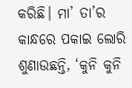କରିଛି। ମା’ ତା’ର କାନ୍ଧରେ ପକାଇ ଲୋରି ଶୁଣାଉଛନ୍ତି, ‘କୁନି କୁନି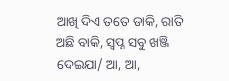ଆଖି ଦିଏ ତତେ ଡାକି, ରାତି ଅଛି ବାକି, ସ୍ବପ୍ନ ସବୁ ଖଞ୍ଜି ଦେଇଯା/ ଆ, ଆ,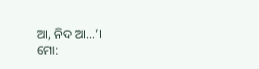ଆ, ନିଦ ଆ…’।
ମୋ: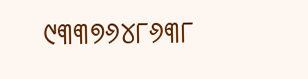୯୩୩୭୬୪୮୬୩୮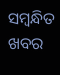ସମ୍ବନ୍ଧିତ ଖବର